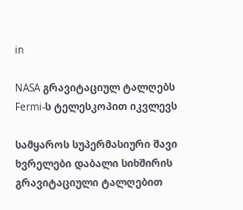in

NASA გრავიტაციულ ტალღებს Fermi-ს ტელესკოპით იკვლევს

სამყაროს სუპერმასიური შავი ხვრელები დაბალი სიხშირის გრავიტაციული ტალღებით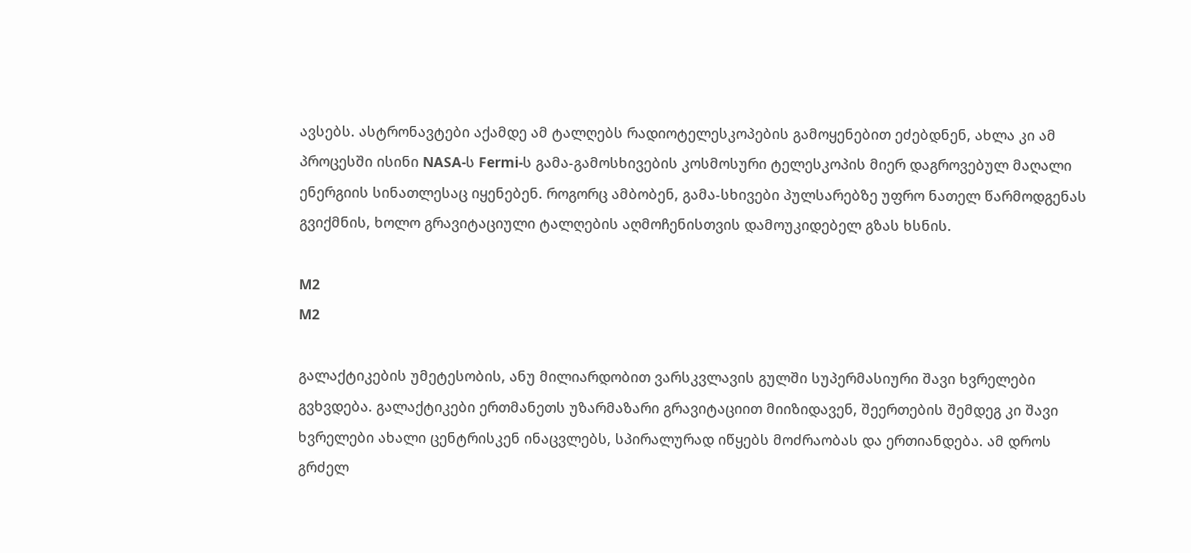ავსებს. ასტრონავტები აქამდე ამ ტალღებს რადიოტელესკოპების გამოყენებით ეძებდნენ, ახლა კი ამ პროცესში ისინი NASA-ს Fermi-ს გამა-გამოსხივების კოსმოსური ტელესკოპის მიერ დაგროვებულ მაღალი ენერგიის სინათლესაც იყენებენ. როგორც ამბობენ, გამა-სხივები პულსარებზე უფრო ნათელ წარმოდგენას გვიქმნის, ხოლო გრავიტაციული ტალღების აღმოჩენისთვის დამოუკიდებელ გზას ხსნის.

M2
M2

გალაქტიკების უმეტესობის, ანუ მილიარდობით ვარსკვლავის გულში სუპერმასიური შავი ხვრელები გვხვდება. გალაქტიკები ერთმანეთს უზარმაზარი გრავიტაციით მიიზიდავენ, შეერთების შემდეგ კი შავი ხვრელები ახალი ცენტრისკენ ინაცვლებს, სპირალურად იწყებს მოძრაობას და ერთიანდება. ამ დროს გრძელ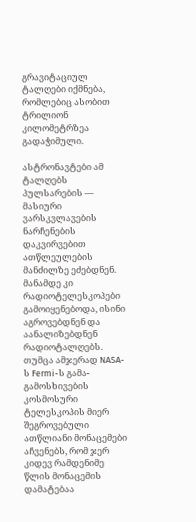გრავიტაციულ ტალღები იქმნება, რომლებიც ასობით ტრილიონ კილომეტრზეა გადაჭიმული.

ასტრონავტები ამ ტალღებს პულსარების — მასიური ვარსკვლავების ნარჩენების დაკვირვებით ათწლეულების მანძილზე ეძებდნენ. მანამდე კი რადიოტელესკოპები გამოიყენებოდა, ისინი აგროვებდნენ და აანალიზებდნენ რადიოტალღებს. თუმცა ამჯერად NASA-ს Fermi-ს გამა-გამოსხივების კოსმოსური ტელესკოპის მიერ შეგროვებული ათწლიანი მონაცემები აჩვენებს, რომ ჯერ კიდევ რამდენიმე წლის მონაცემის დამატებაა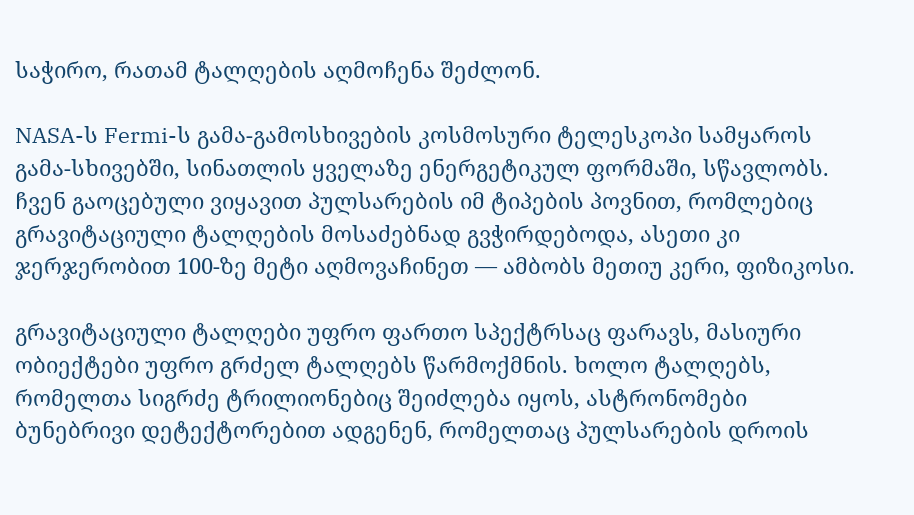საჭირო, რათამ ტალღების აღმოჩენა შეძლონ.

NASA-ს Fermi-ს გამა-გამოსხივების კოსმოსური ტელესკოპი სამყაროს გამა-სხივებში, სინათლის ყველაზე ენერგეტიკულ ფორმაში, სწავლობს. ჩვენ გაოცებული ვიყავით პულსარების იმ ტიპების პოვნით, რომლებიც გრავიტაციული ტალღების მოსაძებნად გვჭირდებოდა, ასეთი კი ჯერჯერობით 100-ზე მეტი აღმოვაჩინეთ — ამბობს მეთიუ კერი, ფიზიკოსი.

გრავიტაციული ტალღები უფრო ფართო სპექტრსაც ფარავს, მასიური ობიექტები უფრო გრძელ ტალღებს წარმოქმნის. ხოლო ტალღებს, რომელთა სიგრძე ტრილიონებიც შეიძლება იყოს, ასტრონომები ბუნებრივი დეტექტორებით ადგენენ, რომელთაც პულსარების დროის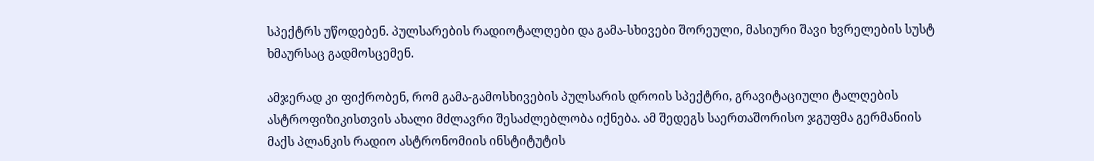სპექტრს უწოდებენ. პულსარების რადიოტალღები და გამა-სხივები შორეული, მასიური შავი ხვრელების სუსტ ხმაურსაც გადმოსცემენ.

ამჯერად კი ფიქრობენ, რომ გამა-გამოსხივების პულსარის დროის სპექტრი, გრავიტაციული ტალღების ასტროფიზიკისთვის ახალი მძლავრი შესაძლებლობა იქნება. ამ შედეგს საერთაშორისო ჯგუფმა გერმანიის მაქს პლანკის რადიო ასტრონომიის ინსტიტუტის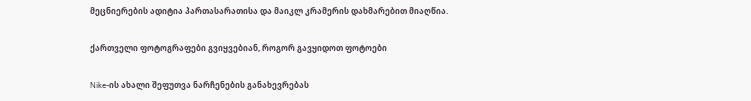მეცნიერების ადიტია პართასარათისა და მაიკლ კრამერის დახმარებით მიაღწია.

ქართველი ფოტოგრაფები გვიყვებიან, როგორ გავყიდოთ ფოტოები

Nike-ის ახალი შეფუთვა ნარჩენების განახევრებას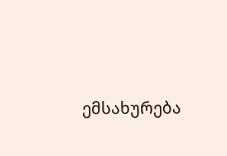ემსახურება